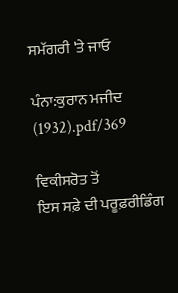ਸਮੱਗਰੀ 'ਤੇ ਜਾਓ

ਪੰਨਾ:ਕੁਰਾਨ ਮਜੀਦ (1932).pdf/369

ਵਿਕੀਸਰੋਤ ਤੋਂ
ਇਸ ਸਫ਼ੇ ਦੀ ਪਰੂਫ਼ਰੀਡਿੰਗ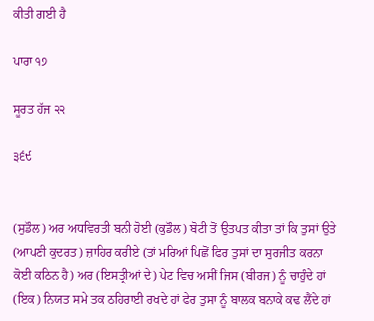ਕੀਤੀ ਗਈ ਹੈ

ਪਾਰਾ ੧੭

ਸੂਰਤ ਹੱਜ ੨੨

੩੬੯


(ਸੁਡੌਲ) ਅਰ ਅਧਵਿਰਤੀ ਬਨੀ ਹੋਈ (ਕੁਡੌਲ) ਬੋਟੀ ਤੋਂ ਉਤਪਤ ਕੀਤਾ ਤਾਂ ਕਿ ਤੁਸਾਂ ਉਤੇ (ਆਪਣੀ ਕੁਦਰਤ) ਜ਼ਾਹਿਰ ਕਰੀਏ (ਤਾਂ ਮਰਿਆਂ ਪਿਛੋਂ ਫਿਰ ਤੁਸਾਂ ਦਾ ਸੁਰਜੀਤ ਕਰਨਾ ਕੋਈ ਕਠਿਨ ਹੈ) ਅਰ (ਇਸਤ੍ਰੀਆਂ ਦੇ) ਪੇਟ ਵਿਚ ਅਸੀਂ ਜਿਸ (ਬੀਰਜ) ਨੂੰ ਚਾਹੁੰਦੇ ਹਾਂ (ਇਕ) ਨਿਯਤ ਸਮੇ ਤਕ ਠਹਿਰਾਈ ਰਖਦੇ ਹਾਂ ਫੇਰ ਤੁਸਾ ਨੂੰ ਬਾਲਕ ਬਨਾਕੇ ਕਢ ਲੈਂਦੇ ਹਾਂ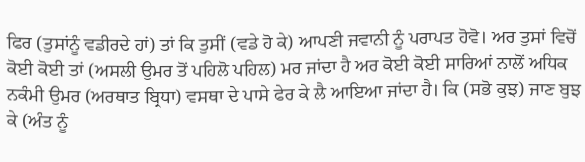ਫਿਰ (ਤੁਸਾਂਨੂੰ ਵਡੀਰਦੇ ਹਾਂ) ਤਾਂ ਕਿ ਤੁਸੀਂ (ਵਡੇ ਹੋ ਕੇ) ਆਪਣੀ ਜਵਾਨੀ ਨੂੰ ਪਰਾਪਤ ਹੋਵੋ। ਅਰ ਤੁਸਾਂ ਵਿਚੋਂ ਕੋਈ ਕੋਈ ਤਾਂ (ਅਸਲੀ ਉਮਰ ਤੋਂ ਪਹਿਲੋ ਪਹਿਲ) ਮਰ ਜਾਂਦਾ ਹੈ ਅਰ ਕੋਈ ਕੋਈ ਸਾਰਿਆਂ ਨਾਲੋਂ ਅਧਿਕ ਨਕੰਮੀ ਉਮਰ (ਅਰਥਾਤ ਬ੍ਰਿਧਾ) ਵਸਥਾ ਦੇ ਪਾਸੇ ਫੇਰ ਕੇ ਲੈ ਆਇਆ ਜਾਂਦਾ ਹੈ। ਕਿ (ਸਭੋ ਕੁਝ) ਜਾਣ ਬੁਝ ਕੇ (ਅੰਤ ਨੂੰ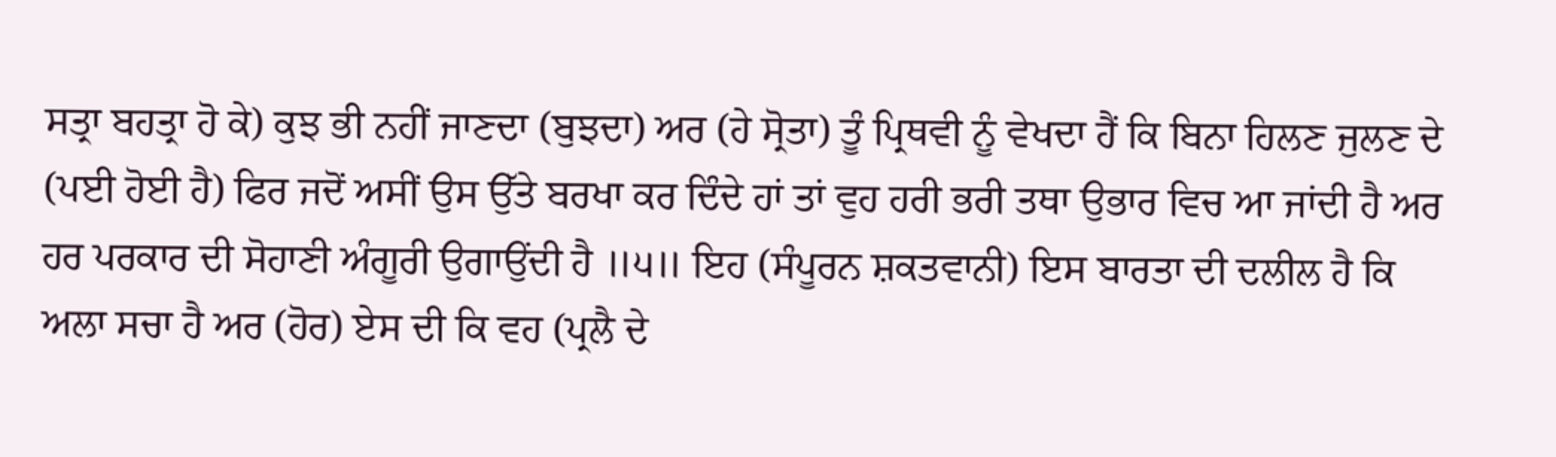ਸਤ੍ਰਾ ਬਹਤ੍ਰਾ ਹੋ ਕੇ) ਕੁਝ ਭੀ ਨਹੀਂ ਜਾਣਦਾ (ਬੁਝਦਾ) ਅਰ (ਹੇ ਸ੍ਰੋਤਾ) ਤੂੰ ਪ੍ਰਿਥਵੀ ਨੂੰ ਵੇਖਦਾ ਹੈਂ ਕਿ ਬਿਨਾ ਹਿਲਣ ਜੁਲਣ ਦੇ (ਪਈ ਹੋਈ ਹੈ) ਫਿਰ ਜਦੋਂ ਅਸੀਂ ਉਸ ਉੱਤੇ ਬਰਖਾ ਕਰ ਦਿੰਦੇ ਹਾਂ ਤਾਂ ਵੁਹ ਹਰੀ ਭਰੀ ਤਥਾ ਉਭਾਰ ਵਿਚ ਆ ਜਾਂਦੀ ਹੈ ਅਰ ਹਰ ਪਰਕਾਰ ਦੀ ਸੋਹਾਣੀ ਅੰਗੂਰੀ ਉਗਾਉਂਦੀ ਹੈ ॥੫॥ ਇਹ (ਸੰਪੂਰਨ ਸ਼ਕਤਵਾਨੀ) ਇਸ ਬਾਰਤਾ ਦੀ ਦਲੀਲ ਹੈ ਕਿ ਅਲਾ ਸਚਾ ਹੈ ਅਰ (ਹੋਰ) ਏਸ ਦੀ ਕਿ ਵਹ (ਪ੍ਰਲੈ ਦੇ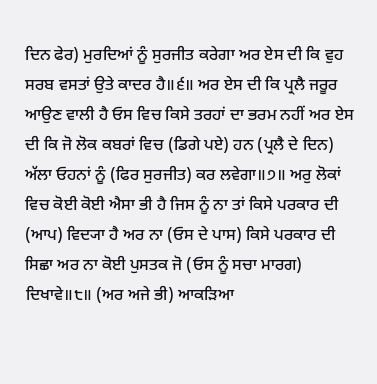ਦਿਨ ਫੇਰ) ਮੁਰਦਿਆਂ ਨੂੰ ਸੁਰਜੀਤ ਕਰੇਗਾ ਅਰ ਏਸ ਦੀ ਕਿ ਵੁਹ ਸਰਬ ਵਸਤਾਂ ਉਤੇ ਕਾਦਰ ਹੈ॥੬॥ ਅਰ ਏਸ ਦੀ ਕਿ ਪ੍ਰਲੈ ਜਰੂਰ ਆਉਣ ਵਾਲੀ ਹੈ ਓਸ ਵਿਚ ਕਿਸੇ ਤਰਹਾਂ ਦਾ ਭਰਮ ਨਹੀਂ ਅਰ ਏਸ ਦੀ ਕਿ ਜੋ ਲੋਕ ਕਬਰਾਂ ਵਿਚ (ਡਿਗੇ ਪਏ) ਹਨ (ਪ੍ਰਲੈ ਦੇ ਦਿਨ) ਅੱਲਾ ਓਹਨਾਂ ਨੂੰ (ਫਿਰ ਸੁਰਜੀਤ) ਕਰ ਲਵੇਗਾ॥੭॥ ਅਰੁ ਲੋਕਾਂ ਵਿਚ ਕੋਈ ਕੋਈ ਐਸਾ ਭੀ ਹੈ ਜਿਸ ਨੂੰ ਨਾ ਤਾਂ ਕਿਸੇ ਪਰਕਾਰ ਦੀ (ਆਪ) ਵਿਦ੍ਯਾ ਹੈ ਅਰ ਨਾ (ਓਸ ਦੇ ਪਾਸ) ਕਿਸੇ ਪਰਕਾਰ ਦੀ ਸਿਛਾ ਅਰ ਨਾ ਕੋਈ ਪੁਸਤਕ ਜੋ (ਓਸ ਨੂੰ ਸਚਾ ਮਾਰਗ) ਦਿਖਾਵੇ॥੮॥ (ਅਰ ਅਜੇ ਭੀ) ਆਕੜਿਆ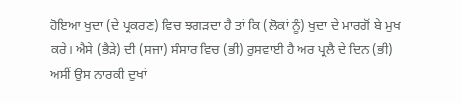ਹੋਇਆ ਖੁਦਾ (ਦੇ ਪ੍ਰਕਰਣ) ਵਿਚ ਝਗੜਦਾ ਹੈ ਤਾਂ ਕਿ (ਲੋਕਾਂ ਨੂੰ) ਖੁਦਾ ਦੇ ਮਾਰਗੋਂ ਬੇ ਮੁਖ ਕਰੇ। ਐਸੇ (ਭੈੜੇ) ਦੀ (ਸਜਾ) ਸੰਸਾਰ ਵਿਚ (ਭੀ) ਰੁਸਵਾਈ ਹੈ ਅਰ ਪ੍ਰਲੈ ਦੇ ਦਿਨ (ਭੀ) ਅਸੀਂ ਉਸ ਨਾਰਕੀ ਦੁਖਾਂ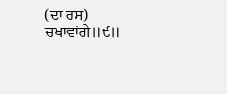(ਦਾ ਰਸ) ਚਖਾਵਾਂਗੇ॥੯॥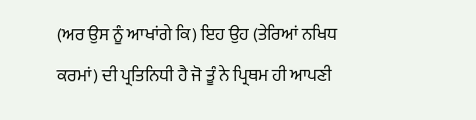(ਅਰ ਉਸ ਨੂੰ ਆਖਾਂਗੇ ਕਿ) ਇਹ ਉਹ (ਤੇਰਿਆਂ ਨਖਿਧ ਕਰਮਾਂ) ਦੀ ਪ੍ਰਤਿਨਿਧੀ ਹੈ ਜੋ ਤੂੰ ਨੇ ਪ੍ਰਿਥਮ ਹੀ ਆਪਣੀ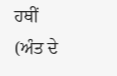ਹਥੀਂ (ਅੰਤ ਦੇ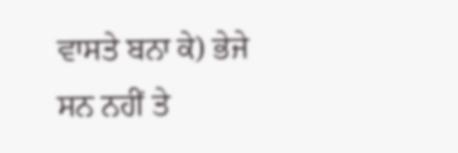ਵਾਸਤੇ ਬਨਾ ਕੇ) ਭੇਜੇ ਸਨ ਨਹੀਂ ਤੇ